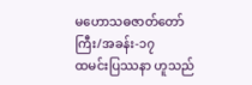မဟောသဓဇာတ်တော်ကြီး/အခန်း-၁၇
ထမင်းပြဿနာ ဟူသည်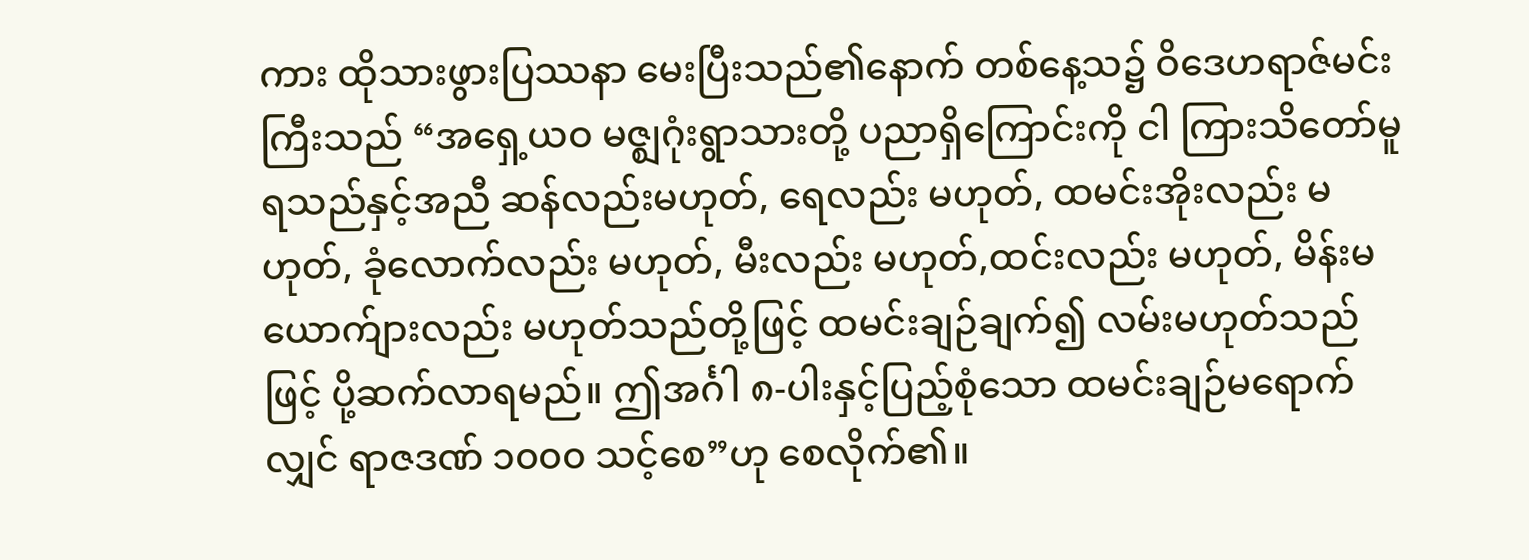ကား ထိုသားဖွားပြဿနာ မေးပြီးသည်၏နောက် တစ်နေ့သ၌ ဝိဒေဟရာဇ်မင်းကြီးသည် “အရှေ့ယဝ မဇ္ဈဂုံးရွာသားတို့ ပညာရှိကြောင်းကို ငါ ကြားသိတော်မူရသည်နှင့်အညီ ဆန်လည်းမဟုတ်, ရေလည်း မဟုတ်, ထမင်းအိုးလည်း မဟုတ်, ခုံလောက်လည်း မဟုတ်, မီးလည်း မဟုတ်,ထင်းလည်း မဟုတ်, မိန်းမယောက်ျားလည်း မဟုတ်သည်တို့ဖြင့် ထမင်းချဉ်ချက်၍ လမ်းမဟုတ်သည်ဖြင့် ပို့ဆက်လာရမည်။ ဤအင်္ဂါ ၈-ပါးနှင့်ပြည့်စုံသော ထမင်းချဉ်မရောက်လျှင် ရာဇဒဏ် ၁၀၀၀ သင့်စေ”ဟု စေလိုက်၏။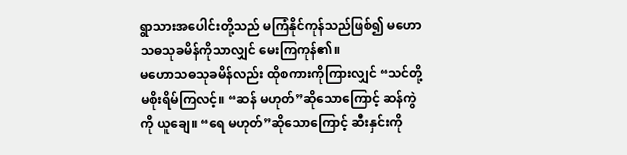ရွာသားအပေါင်းတို့သည် မကြံနိုင်ကုန်သည်ဖြစ်၍ မဟောသဓသုခမိန်ကိုသာလျှင် မေးကြကုန်၏။
မဟောသဓသုခမိန်လည်း ထိုစကားကိုကြားလျှင် “သင်တို့ မစိုးရိမ်ကြလင့်။ “ဆန် မဟုတ်”ဆိုသောကြောင့် ဆန်ကွဲကို ယူချေ။ “ရေ မဟုတ်”ဆိုသောကြောင့် ဆီးနှင်းကို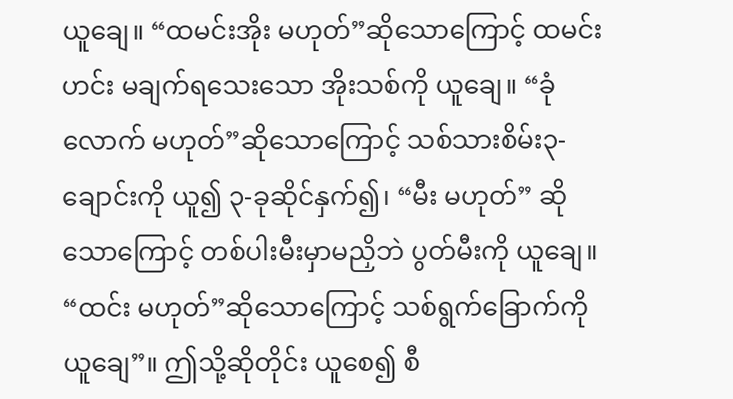ယူချေ။ “ထမင်းအိုး မဟုတ်”ဆိုသောကြောင့် ထမင်းဟင်း မချက်ရသေးသော အိုးသစ်ကို ယူချေ။ “ခုံလောက် မဟုတ်”ဆိုသောကြောင့် သစ်သားစိမ်း၃-ချောင်းကို ယူ၍ ၃-ခုဆိုင်နှက်၍၊ “မီး မဟုတ်” ဆိုသောကြောင့် တစ်ပါးမီးမှာမညှိဘဲ ပွတ်မီးကို ယူချေ။ “ထင်း မဟုတ်”ဆိုသောကြောင့် သစ်ရွက်ခြောက်ကိုယူချေ”။ ဤသို့ဆိုတိုင်း ယူစေ၍ စီ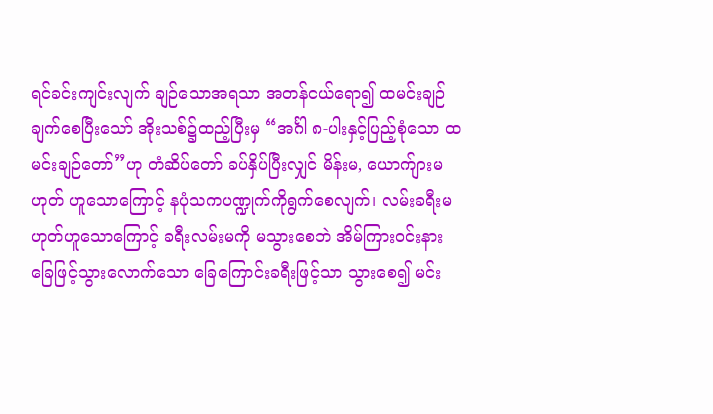ရင်ခင်းကျင်းလျက် ချဉ်သောအရသာ အတန်ငယ်ရော၍ ထမင်းချဉ်ချက်စေပြီးသော် အိုးသစ်၌ထည့်ပြီးမှ “အင်္ဂါ ၈-ပါးနှင့်ပြည့်စုံသော ထမင်းချဉ်တော်”ဟု တံဆိပ်တော် ခပ်နှိပ်ပြီးလျှင် မိန်းမ, ယောက်ျားမဟုတ် ဟူသောကြောင့် နပုံသကပဏ္ဍုက်ကိုရွက်စေလျက်၊ လမ်းခရီးမဟုတ်ဟူသောကြောင့် ခရီးလမ်းမကို မသွားစေဘဲ အိမ်ကြားဝင်းနား ခြေဖြင့်သွားလောက်သော ခြေကြောင်းခရီးဖြင့်သာ သွားစေ၍ မင်း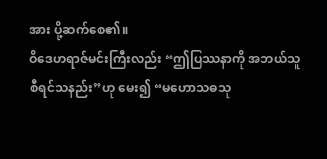အား ပို့ဆက်စေ၏။
ဝိဒေဟရာဇ်မင်းကြီးလည်း “ဤပြဿနာကို အဘယ်သူစီရင်သနည်း”ဟု မေး၍ “မဟောသဓသု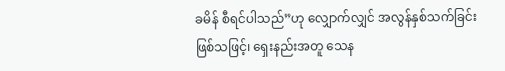ခမိန် စီရင်ပါသည်”ဟု လျှောက်လျှင် အလွန်နှစ်သက်ခြင်းဖြစ်သဖြင့်၊ ရှေးနည်းအတူ သေန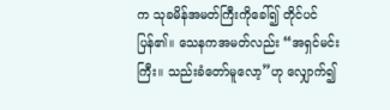က သုခမိန်အမတ်ကြီးကိုခေါ်၍ တိုင်ပင်ပြန်၏။ သေနကအမတ်လည်း “အရှင်မင်းကြီး။ သည်းခံတော်မူလော့”ဟု လျှောက်၍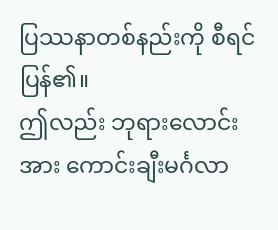ပြဿနာတစ်နည်းကို စီရင်ပြန်၏။
ဤလည်း ဘုရားလောင်းအား ကောင်းချီးမင်္ဂလာ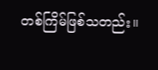တစ်ကြိမ်ဖြစ်သတည်း။